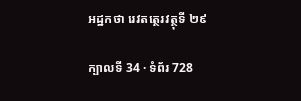អដ្ឋកថា រេវតត្ថេរវត្ថុទី ២៩

ក្បាលទី 34 · ទំព័រ 728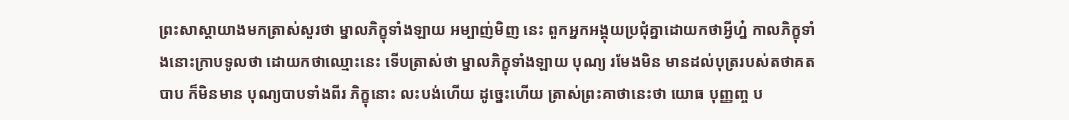ព្រះសាស្តាយាងមកត្រាស់សួរថា ម្នាលភិក្ខុទាំងឡាយ អម្បាញ់មិញ នេះ ពួកអ្នកអង្គុយប្រជុំគ្នាដោយកថាអ្វីហ្ន៎ កាលភិក្ខុទាំងនោះក្រាបទូលថា ដោយកថាឈ្មោះនេះ ទើបត្រាស់ថា ម្នាលភិក្ខុទាំងឡាយ បុណ្យ រមែងមិន មានដល់បុត្ររបស់តថាគត បាប ក៏មិនមាន បុណ្យបាបទាំងពីរ ភិក្ខុនោះ លះបង់ហើយ ដូច្នេះហើយ ត្រាស់ព្រះគាថានេះថា យោធ បុញ្ញញ្ច ប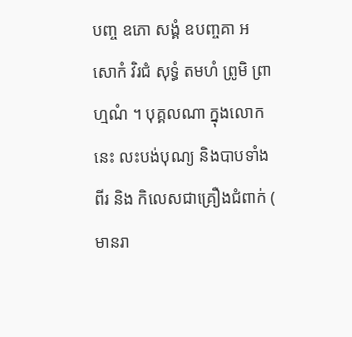បញ្ច ឧភោ សង្គំ ឧបញ្ចគា អសោកំ វិរជំ សុទ្ធំ តមហំ ព្រូមិ ព្រាហ្មណំ ។ បុគ្គលណា ក្នុងលោកនេះ លះបង់បុណ្យ និងបាបទាំងពីរ និង កិលេសជាគ្រឿងជំពាក់ ( មានរា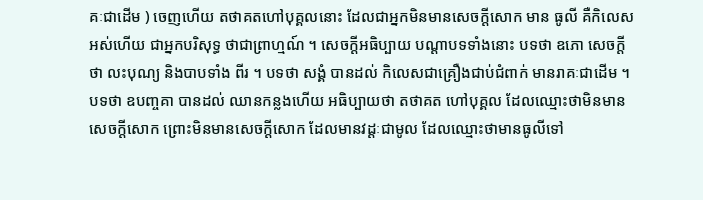គៈជាដើម ) ចេញហើយ តថាគតហៅបុគ្គលនោះ ដែលជាអ្នកមិនមានសេចក្តីសោក មាន ធូលី គឺកិលេសអស់ហើយ ជាអ្នកបរិសុទ្ធ ថាជាព្រាហ្មណ៍ ។ សេចក្តីអធិប្បាយ បណ្តាបទទាំងនោះ បទថា ឧភោ សេចក្តីថា លះបុណ្យ និងបាបទាំង ពីរ ។ បទថា សង្គំ បានដល់ កិលេសជាគ្រឿងជាប់ជំពាក់ មានរាគៈជាដើម ។ បទថា ឧបញ្ចគា បានដល់ ឈានកន្លងហើយ អធិប្បាយថា តថាគត ហៅបុគ្គល ដែលឈ្មោះថាមិនមានសេចក្តីសោក ព្រោះមិនមានសេចក្តីសោក ដែលមានវដ្តៈជាមូល ដែលឈ្មោះថាមានធូលីទៅ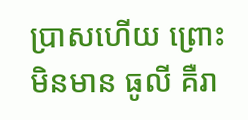ប្រាសហើយ ព្រោះមិនមាន ធូលី គឺរា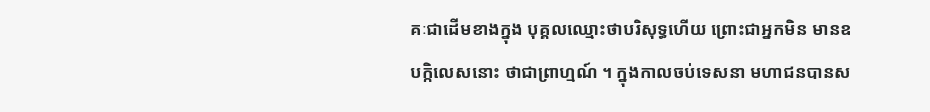គៈជាដើមខាងក្នុង បុគ្គលឈ្មោះថាបរិសុទ្ធហើយ ព្រោះជាអ្នកមិន មានឧបក្កិលេសនោះ ថាជាព្រាហ្មណ៍ ។ ក្នុងកាលចប់ទេសនា មហាជនបានស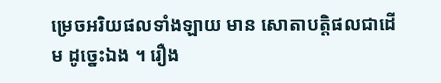ម្រេចអរិយផលទាំងឡាយ មាន សោតាបត្តិផលជាដើម ដូច្នេះឯង ។ រឿង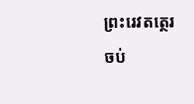ព្រះរេវតត្ថេរ ចប់